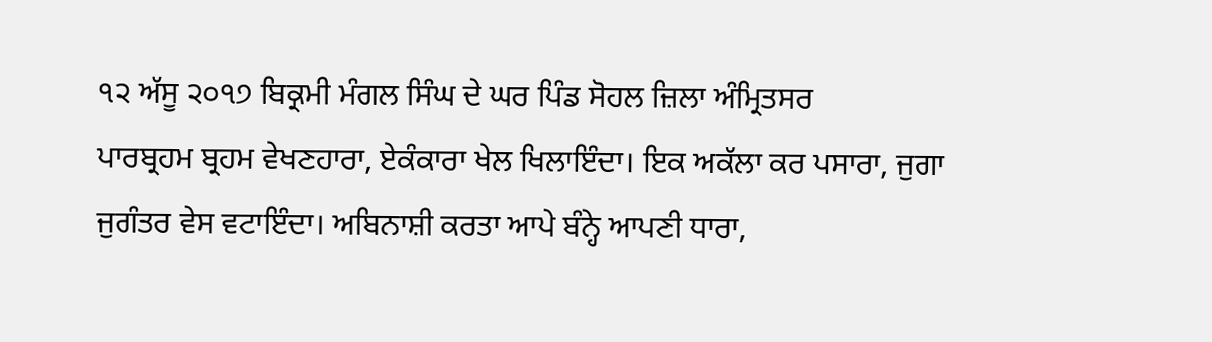੧੨ ਅੱਸੂ ੨੦੧੭ ਬਿਕ੍ਰਮੀ ਮੰਗਲ ਸਿੰਘ ਦੇ ਘਰ ਪਿੰਡ ਸੋਹਲ ਜ਼ਿਲਾ ਅੰਮ੍ਰਿਤਸਰ
ਪਾਰਬ੍ਰਹਮ ਬ੍ਰਹਮ ਵੇਖਣਹਾਰਾ, ਏਕੰਕਾਰਾ ਖੇਲ ਖਿਲਾਇੰਦਾ। ਇਕ ਅਕੱਲਾ ਕਰ ਪਸਾਰਾ, ਜੁਗਾ ਜੁਗੰਤਰ ਵੇਸ ਵਟਾਇੰਦਾ। ਅਬਿਨਾਸ਼ੀ ਕਰਤਾ ਆਪੇ ਬੰਨ੍ਹੇ ਆਪਣੀ ਧਾਰਾ,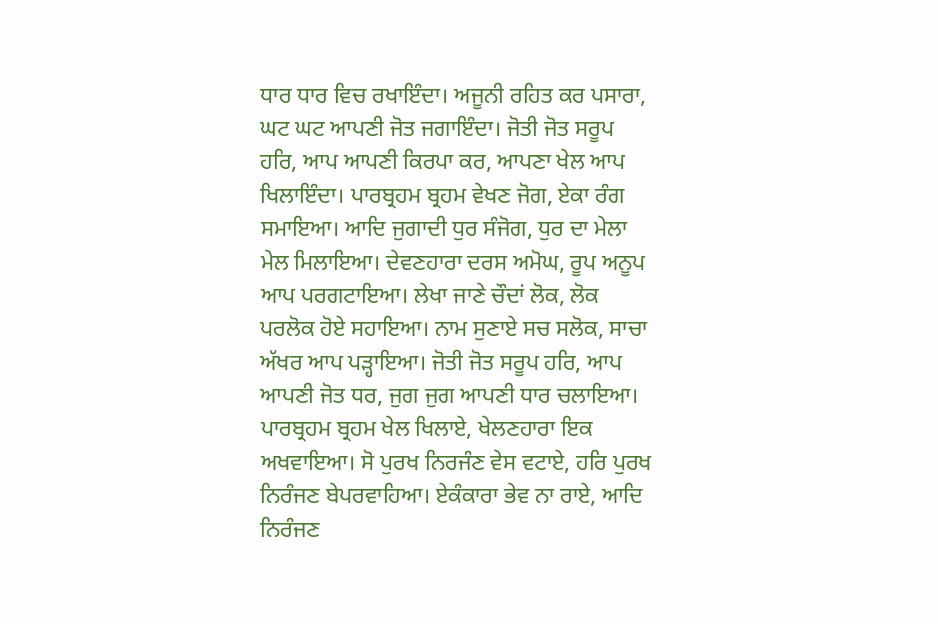ਧਾਰ ਧਾਰ ਵਿਚ ਰਖਾਇੰਦਾ। ਅਜੂਨੀ ਰਹਿਤ ਕਰ ਪਸਾਰਾ, ਘਟ ਘਟ ਆਪਣੀ ਜੋਤ ਜਗਾਇੰਦਾ। ਜੋਤੀ ਜੋਤ ਸਰੂਪ ਹਰਿ, ਆਪ ਆਪਣੀ ਕਿਰਪਾ ਕਰ, ਆਪਣਾ ਖੇਲ ਆਪ ਖਿਲਾਇੰਦਾ। ਪਾਰਬ੍ਰਹਮ ਬ੍ਰਹਮ ਵੇਖਣ ਜੋਗ, ਏਕਾ ਰੰਗ ਸਮਾਇਆ। ਆਦਿ ਜੁਗਾਦੀ ਧੁਰ ਸੰਜੋਗ, ਧੁਰ ਦਾ ਮੇਲਾ ਮੇਲ ਮਿਲਾਇਆ। ਦੇਵਣਹਾਰਾ ਦਰਸ ਅਮੋਘ, ਰੂਪ ਅਨੂਪ ਆਪ ਪਰਗਟਾਇਆ। ਲੇਖਾ ਜਾਣੇ ਚੌਦਾਂ ਲੋਕ, ਲੋਕ ਪਰਲੋਕ ਹੋਏ ਸਹਾਇਆ। ਨਾਮ ਸੁਣਾਏ ਸਚ ਸਲੋਕ, ਸਾਚਾ ਅੱਖਰ ਆਪ ਪੜ੍ਹਾਇਆ। ਜੋਤੀ ਜੋਤ ਸਰੂਪ ਹਰਿ, ਆਪ ਆਪਣੀ ਜੋਤ ਧਰ, ਜੁਗ ਜੁਗ ਆਪਣੀ ਧਾਰ ਚਲਾਇਆ। ਪਾਰਬ੍ਰਹਮ ਬ੍ਰਹਮ ਖੇਲ ਖਿਲਾਏ, ਖੇਲਣਹਾਰਾ ਇਕ ਅਖਵਾਇਆ। ਸੋ ਪੁਰਖ ਨਿਰਜੰਣ ਵੇਸ ਵਟਾਏ, ਹਰਿ ਪੁਰਖ ਨਿਰੰਜਣ ਬੇਪਰਵਾਹਿਆ। ਏਕੰਕਾਰਾ ਭੇਵ ਨਾ ਰਾਏ, ਆਦਿ ਨਿਰੰਜਣ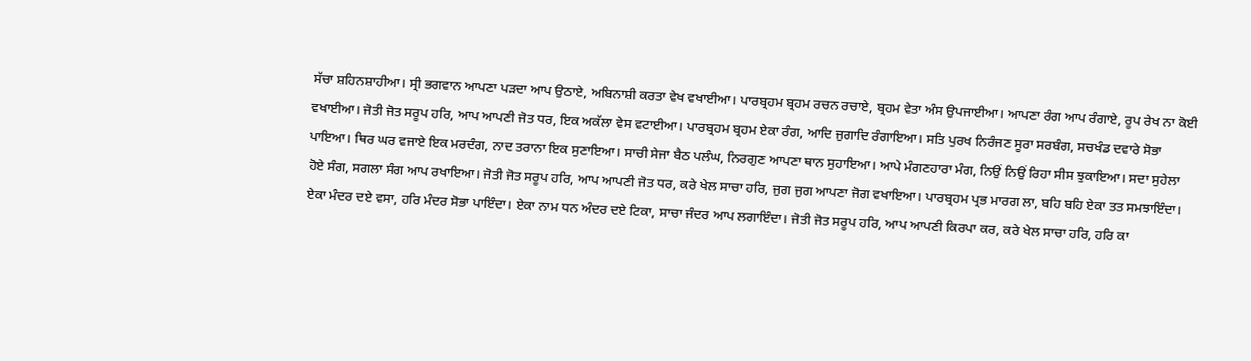ਸੱਚਾ ਸ਼ਹਿਨਸ਼ਾਹੀਆ। ਸ੍ਰੀ ਭਗਵਾਨ ਆਪਣਾ ਪੜਦਾ ਆਪ ਉਠਾਏ, ਅਬਿਨਾਸ਼ੀ ਕਰਤਾ ਵੇਖ ਵਖਾਈਆ। ਪਾਰਬ੍ਰਹਮ ਬ੍ਰਹਮ ਰਚਨ ਰਚਾਏ, ਬ੍ਰਹਮ ਵੇਤਾ ਅੰਸ ਉਪਜਾਈਆ। ਆਪਣਾ ਰੰਗ ਆਪ ਰੰਗਾਏ, ਰੂਪ ਰੇਖ ਨਾ ਕੋਈ ਵਖਾਈਆ। ਜੋਤੀ ਜੋਤ ਸਰੂਪ ਹਰਿ, ਆਪ ਆਪਣੀ ਜੋਤ ਧਰ, ਇਕ ਅਕੱਲਾ ਵੇਸ ਵਟਾਈਆ। ਪਾਰਬ੍ਰਹਮ ਬ੍ਰਹਮ ਏਕਾ ਰੰਗ, ਆਦਿ ਜੁਗਾਦਿ ਰੰਗਾਇਆ। ਸਤਿ ਪੁਰਖ ਨਿਰੰਜਣ ਸੂਰਾ ਸਰਬੰਗ, ਸਚਖੰਡ ਦਵਾਰੇ ਸੋਭਾ ਪਾਇਆ। ਥਿਰ ਘਰ ਵਜਾਏ ਇਕ ਮਰਦੰਗ, ਨਾਦ ਤਰਾਨਾ ਇਕ ਸੁਣਾਇਆ। ਸਾਚੀ ਸੇਜਾ ਬੈਠ ਪਲੰਘ, ਨਿਰਗੁਣ ਆਪਣਾ ਥਾਨ ਸੁਹਾਇਆ। ਆਪੇ ਮੰਗਣਹਾਰਾ ਮੰਗ, ਨਿਉਂ ਨਿਉਂ ਰਿਹਾ ਸੀਸ ਝੁਕਾਇਆ। ਸਦਾ ਸੁਹੇਲਾ ਹੋਏ ਸੰਗ, ਸਗਲਾ ਸੰਗ ਆਪ ਰਖਾਇਆ। ਜੋਤੀ ਜੋਤ ਸਰੂਪ ਹਰਿ, ਆਪ ਆਪਣੀ ਜੋਤ ਧਰ, ਕਰੇ ਖੇਲ ਸਾਚਾ ਹਰਿ, ਜੁਗ ਜੁਗ ਆਪਣਾ ਜੋਗ ਵਖਾਇਆ। ਪਾਰਬ੍ਰਹਮ ਪ੍ਰਭ ਮਾਰਗ ਲਾ, ਬਹਿ ਬਹਿ ਏਕਾ ਤਤ ਸਮਝਾਇੰਦਾ। ਏਕਾ ਮੰਦਰ ਦਏ ਵਸਾ, ਹਰਿ ਮੰਦਰ ਸੋਭਾ ਪਾਇੰਦਾ। ਏਕਾ ਨਾਮ ਧਨ ਅੰਦਰ ਦਏ ਟਿਕਾ, ਸਾਚਾ ਜੰਦਰ ਆਪ ਲਗਾਇੰਦਾ। ਜੋਤੀ ਜੋਤ ਸਰੂਪ ਹਰਿ, ਆਪ ਆਪਣੀ ਕਿਰਪਾ ਕਰ, ਕਰੇ ਖੇਲ ਸਾਚਾ ਹਰਿ, ਹਰਿ ਕਾ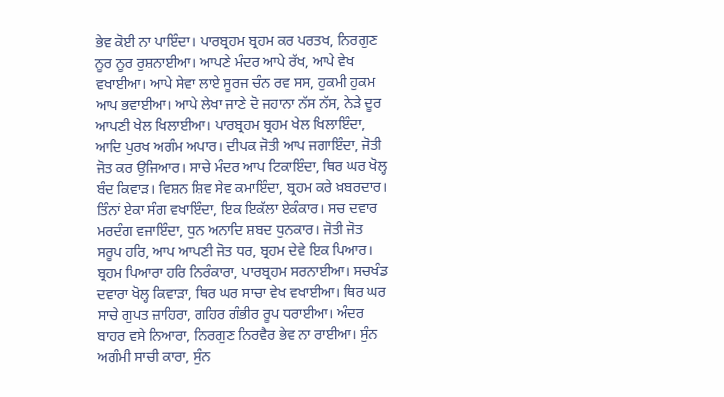ਭੇਵ ਕੋਈ ਨਾ ਪਾਇੰਦਾ। ਪਾਰਬ੍ਰਹਮ ਬ੍ਰਹਮ ਕਰ ਪਰਤਖ, ਨਿਰਗੁਣ ਨੂਰ ਨੂਰ ਰੁਸ਼ਨਾਈਆ। ਆਪਣੇ ਮੰਦਰ ਆਪੇ ਰੱਖ, ਆਪੇ ਵੇਖ ਵਖਾਈਆ। ਆਪੇ ਸੇਵਾ ਲਾਏ ਸੂਰਜ ਚੰਨ ਰਵ ਸਸ, ਹੁਕਮੀ ਹੁਕਮ ਆਪ ਭਵਾਈਆ। ਆਪੇ ਲੇਖਾ ਜਾਣੇ ਦੋ ਜਹਾਨਾ ਨੱਸ ਨੱਸ, ਨੇੜੇ ਦੂਰ ਆਪਣੀ ਖੇਲ ਖਿਲਾਈਆ। ਪਾਰਬ੍ਰਹਮ ਬ੍ਰਹਮ ਖੇਲ ਖਿਲਾਇੰਦਾ, ਆਦਿ ਪੁਰਖ ਅਗੰਮ ਅਪਾਰ। ਦੀਪਕ ਜੋਤੀ ਆਪ ਜਗਾਇੰਦਾ, ਜੋਤੀ ਜੋਤ ਕਰ ਉਜਿਆਰ। ਸਾਚੇ ਮੰਦਰ ਆਪ ਟਿਕਾਇੰਦਾ, ਥਿਰ ਘਰ ਖੋਲ੍ਹ ਬੰਦ ਕਿਵਾੜ। ਵਿਸ਼ਨ ਸ਼ਿਵ ਸੇਵ ਕਮਾਇੰਦਾ, ਬ੍ਰਹਮ ਕਰੇ ਖ਼ਬਰਦਾਰ। ਤਿੰਨਾਂ ਏਕਾ ਸੰਗ ਵਖਾਇੰਦਾ, ਇਕ ਇਕੱਲਾ ਏਕੰਕਾਰ। ਸਚ ਦਵਾਰ ਮਰਦੰਗ ਵਜਾਇੰਦਾ, ਧੁਨ ਅਨਾਦਿ ਸ਼ਬਦ ਧੁਨਕਾਰ। ਜੋਤੀ ਜੋਤ ਸਰੂਪ ਹਰਿ, ਆਪ ਆਪਣੀ ਜੋਤ ਧਰ, ਬ੍ਰਹਮ ਦੇਵੇ ਇਕ ਪਿਆਰ। ਬ੍ਰਹਮ ਪਿਆਰਾ ਹਰਿ ਨਿਰੰਕਾਰਾ, ਪਾਰਬ੍ਰਹਮ ਸਰਨਾਈਆ। ਸਚਖੰਡ ਦਵਾਰਾ ਖੋਲ੍ਹ ਕਿਵਾੜਾ, ਥਿਰ ਘਰ ਸਾਚਾ ਵੇਖ ਵਖਾਈਆ। ਥਿਰ ਘਰ ਸਾਚੇ ਗੁਪਤ ਜ਼ਾਹਿਰਾ, ਗਹਿਰ ਗੰਭੀਰ ਰੂਪ ਧਰਾਈਆ। ਅੰਦਰ ਬਾਹਰ ਵਸੇ ਨਿਆਰਾ, ਨਿਰਗੁਣ ਨਿਰਵੈਰ ਭੇਵ ਨਾ ਰਾਈਆ। ਸੁੰਨ ਅਗੰਮੀ ਸਾਚੀ ਕਾਰਾ, ਸੁੰਨ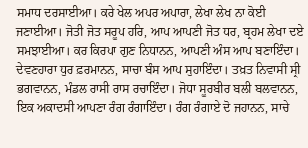ਸਮਾਧ ਦਰਸਾਈਆ। ਕਰੇ ਖੇਲ ਅਪਰ ਅਪਾਰਾ, ਲੇਖਾ ਲੇਖ ਨਾ ਕੋਈ ਜਣਾਈਆ। ਜੋਤੀ ਜੋਤ ਸਰੂਪ ਹਰਿ, ਆਪ ਆਪਣੀ ਜੋਤ ਧਰ, ਬ੍ਰਹਮ ਲੇਖਾ ਦਏ ਸਮਝਾਈਆ। ਕਰ ਕਿਰਪਾ ਗੁਣ ਨਿਧਾਨਨ, ਆਪਣੀ ਅੰਸ ਆਪ ਬਣਾਇੰਦਾ। ਦੇਵਣਹਾਰਾ ਧੁਰ ਫ਼ਰਮਾਨਨ, ਸਾਚਾ ਬੰਸ ਆਪ ਸੁਹਾਇੰਦਾ। ਤਖ਼ਤ ਨਿਵਾਸੀ ਸ੍ਰੀ ਭਗਵਾਨਨ, ਮੰਡਲ ਰਾਸੀ ਰਾਸ ਰਚਾਇੰਦਾ। ਜੋਧਾ ਸੂਰਬੀਰ ਬਲੀ ਬਲਵਾਨਨ, ਇਕ ਅਕਾਦਸੀ ਆਪਣਾ ਰੰਗ ਰੰਗਾਇੰਦਾ। ਰੰਗ ਰੰਗਾਏ ਦੋ ਜਹਾਨਨ, ਸਾਚੇ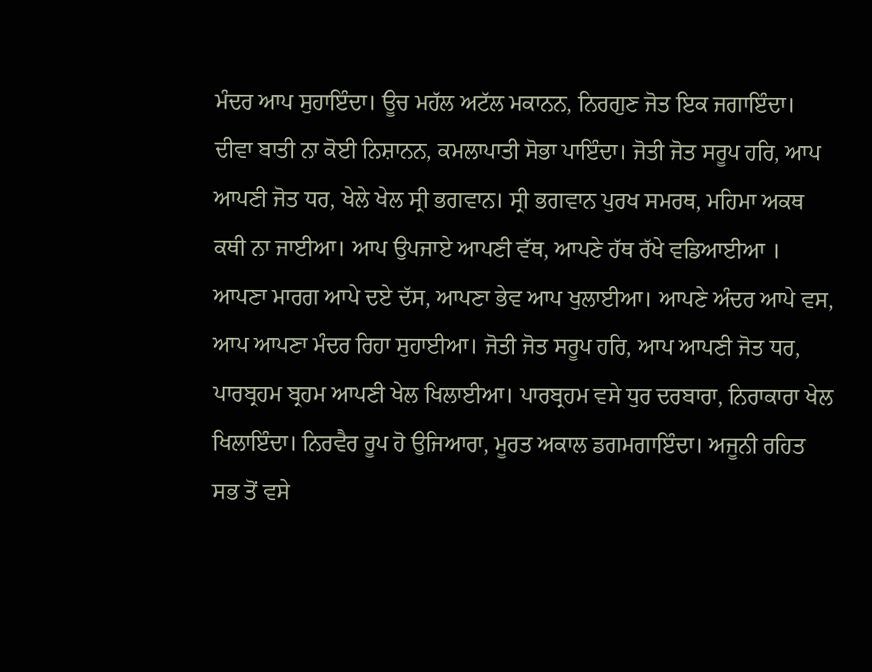ਮੰਦਰ ਆਪ ਸੁਹਾਇੰਦਾ। ਊਚ ਮਹੱਲ ਅਟੱਲ ਮਕਾਨਨ, ਨਿਰਗੁਣ ਜੋਤ ਇਕ ਜਗਾਇੰਦਾ। ਦੀਵਾ ਬਾਤੀ ਨਾ ਕੋਈ ਨਿਸ਼ਾਨਨ, ਕਮਲਾਪਾਤੀ ਸੋਭਾ ਪਾਇੰਦਾ। ਜੋਤੀ ਜੋਤ ਸਰੂਪ ਹਰਿ, ਆਪ ਆਪਣੀ ਜੋਤ ਧਰ, ਖੇਲੇ ਖੇਲ ਸ੍ਰੀ ਭਗਵਾਨ। ਸ੍ਰੀ ਭਗਵਾਨ ਪੁਰਖ ਸਮਰਥ, ਮਹਿਮਾ ਅਕਥ ਕਥੀ ਨਾ ਜਾਈਆ। ਆਪ ਉਪਜਾਏ ਆਪਣੀ ਵੱਥ, ਆਪਣੇ ਹੱਥ ਰੱਖੇ ਵਡਿਆਈਆ । ਆਪਣਾ ਮਾਰਗ ਆਪੇ ਦਏ ਦੱਸ, ਆਪਣਾ ਭੇਵ ਆਪ ਖੁਲਾਈਆ। ਆਪਣੇ ਅੰਦਰ ਆਪੇ ਵਸ, ਆਪ ਆਪਣਾ ਮੰਦਰ ਰਿਹਾ ਸੁਹਾਈਆ। ਜੋਤੀ ਜੋਤ ਸਰੂਪ ਹਰਿ, ਆਪ ਆਪਣੀ ਜੋਤ ਧਰ, ਪਾਰਬ੍ਰਹਮ ਬ੍ਰਹਮ ਆਪਣੀ ਖੇਲ ਖਿਲਾਈਆ। ਪਾਰਬ੍ਰਹਮ ਵਸੇ ਧੁਰ ਦਰਬਾਰਾ, ਨਿਰਾਕਾਰਾ ਖੇਲ ਖਿਲਾਇੰਦਾ। ਨਿਰਵੈਰ ਰੂਪ ਹੋ ਉਜਿਆਰਾ, ਮੂਰਤ ਅਕਾਲ ਡਗਮਗਾਇੰਦਾ। ਅਜੂਨੀ ਰਹਿਤ ਸਭ ਤੋਂ ਵਸੇ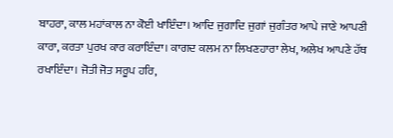ਬਾਹਰਾ, ਕਾਲ ਮਹਾਂਕਾਲ ਨਾ ਕੋਈ ਖਾਇੰਦਾ। ਆਦਿ ਜੁਗਾਦਿ ਜੁਗਾਂ ਜੁਗੰਤਰ ਆਪੇ ਜਾਣੇ ਆਪਣੀ ਕਾਰਾ, ਕਰਤਾ ਪੁਰਖ ਕਾਰ ਕਰਾਇੰਦਾ। ਕਾਗਦ ਕਲਮ ਨਾ ਲਿਖਣਹਾਰਾ ਲੇਖ, ਅਲੇਖ ਆਪਣੇ ਹੱਥ ਰਖਾਇੰਦਾ। ਜੋਤੀ ਜੋਤ ਸਰੂਪ ਹਰਿ,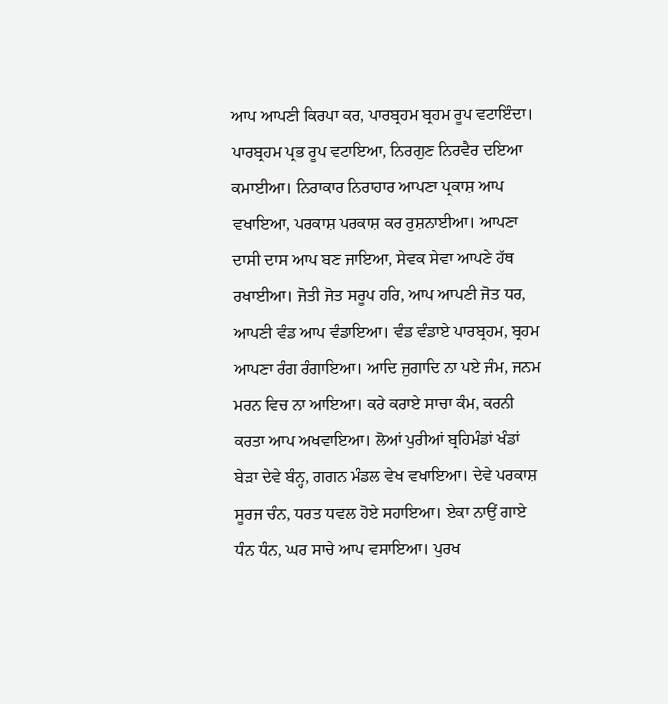ਆਪ ਆਪਣੀ ਕਿਰਪਾ ਕਰ, ਪਾਰਬ੍ਰਹਮ ਬ੍ਰਹਮ ਰੂਪ ਵਟਾਇੰਦਾ। ਪਾਰਬ੍ਰਹਮ ਪ੍ਰਭ ਰੂਪ ਵਟਾਇਆ, ਨਿਰਗੁਣ ਨਿਰਵੈਰ ਦਇਆ ਕਮਾਈਆ। ਨਿਰਾਕਾਰ ਨਿਰਾਹਾਰ ਆਪਣਾ ਪ੍ਰਕਾਸ਼ ਆਪ ਵਖਾਇਆ, ਪਰਕਾਸ਼ ਪਰਕਾਸ਼ ਕਰ ਰੁਸ਼ਨਾਈਆ। ਆਪਣਾ ਦਾਸੀ ਦਾਸ ਆਪ ਬਣ ਜਾਇਆ, ਸੇਵਕ ਸੇਵਾ ਆਪਣੇ ਹੱਥ ਰਖਾਈਆ। ਜੋਤੀ ਜੋਤ ਸਰੂਪ ਹਰਿ, ਆਪ ਆਪਣੀ ਜੋਤ ਧਰ, ਆਪਣੀ ਵੰਡ ਆਪ ਵੰਡਾਇਆ। ਵੰਡ ਵੰਡਾਏ ਪਾਰਬ੍ਰਹਮ, ਬ੍ਰਹਮ ਆਪਣਾ ਰੰਗ ਰੰਗਾਇਆ। ਆਦਿ ਜੁਗਾਦਿ ਨਾ ਪਏ ਜੰਮ, ਜਨਮ ਮਰਨ ਵਿਚ ਨਾ ਆਇਆ। ਕਰੇ ਕਰਾਏ ਸਾਚਾ ਕੰਮ, ਕਰਨੀ ਕਰਤਾ ਆਪ ਅਖਵਾਇਆ। ਲੋਆਂ ਪੁਰੀਆਂ ਬ੍ਰਹਿਮੰਡਾਂ ਖੰਡਾਂ ਬੇੜਾ ਦੇਵੇ ਬੰਨ੍ਹ, ਗਗਨ ਮੰਡਲ ਵੇਖ ਵਖਾਇਆ। ਦੇਵੇ ਪਰਕਾਸ਼ ਸੂਰਜ ਚੰਨ, ਧਰਤ ਧਵਲ ਹੋਏ ਸਹਾਇਆ। ਏਕਾ ਨਾਉਂ ਗਾਏ ਧੰਨ ਧੰਨ, ਘਰ ਸਾਚੇ ਆਪ ਵਸਾਇਆ। ਪੁਰਖ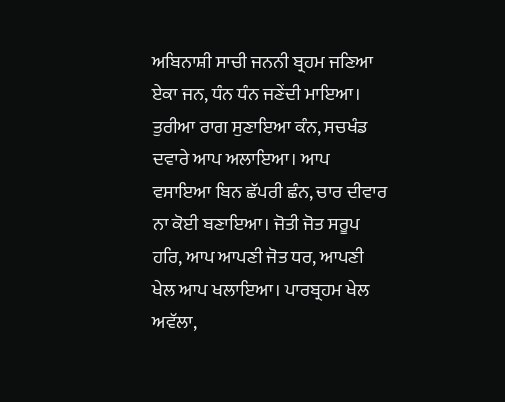ਅਬਿਨਾਸ਼ੀ ਸਾਚੀ ਜਨਨੀ ਬ੍ਰਹਮ ਜਣਿਆ ਏਕਾ ਜਨ, ਧੰਨ ਧੰਨ ਜਣੇਂਦੀ ਮਾਇਆ। ਤੁਰੀਆ ਰਾਗ ਸੁਣਾਇਆ ਕੰਨ, ਸਚਖੰਡ ਦਵਾਰੇ ਆਪ ਅਲਾਇਆ। ਆਪ ਵਸਾਇਆ ਬਿਨ ਛੱਪਰੀ ਛੰਨ, ਚਾਰ ਦੀਵਾਰ ਨਾ ਕੋਈ ਬਣਾਇਆ। ਜੋਤੀ ਜੋਤ ਸਰੂਪ ਹਰਿ, ਆਪ ਆਪਣੀ ਜੋਤ ਧਰ, ਆਪਣੀ ਖੇਲ ਆਪ ਖਲਾਇਆ। ਪਾਰਬ੍ਰਹਮ ਖੇਲ ਅਵੱਲਾ,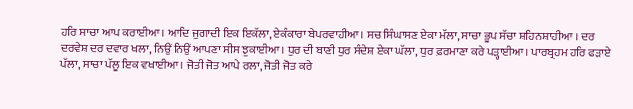ਹਰਿ ਸਾਚਾ ਆਪ ਕਰਾਈਆ। ਆਦਿ ਜੁਗਾਦੀ ਇਕ ਇਕੱਲਾ, ਏਕੰਕਾਰਾ ਬੇਪਰਵਾਹੀਆ। ਸਚ ਸਿੰਘਾਸਣ ਏਕਾ ਮੱਲਾ, ਸਾਚਾ ਭੂਪ ਸੱਚਾ ਸ਼ਹਿਨਸ਼ਾਹੀਆ । ਦਰ ਦਰਵੇਸ਼ ਦਰ ਦਵਾਰ ਖਲਾ, ਨਿਉਂ ਨਿਉਂ ਆਪਣਾ ਸੀਸ ਝੁਕਾਈਆ। ਧੁਰ ਦੀ ਬਾਣੀ ਧੁਰ ਸੰਦੇਸ਼ ਏਕਾ ਘੱਲਾ, ਧੁਰ ਫ਼ਰਮਾਣਾ ਕਰੇ ਪੜ੍ਹਾਈਆ। ਪਾਰਬ੍ਰਹਮ ਹਰਿ ਫੜਾਏ ਪੱਲਾ, ਸਾਚਾ ਪੱਲੂ ਇਕ ਵਖਾਈਆ। ਜੋਤੀ ਜੋਤ ਆਪੇ ਰਲਾ, ਜੋਤੀ ਜੋਤ ਕਰੇ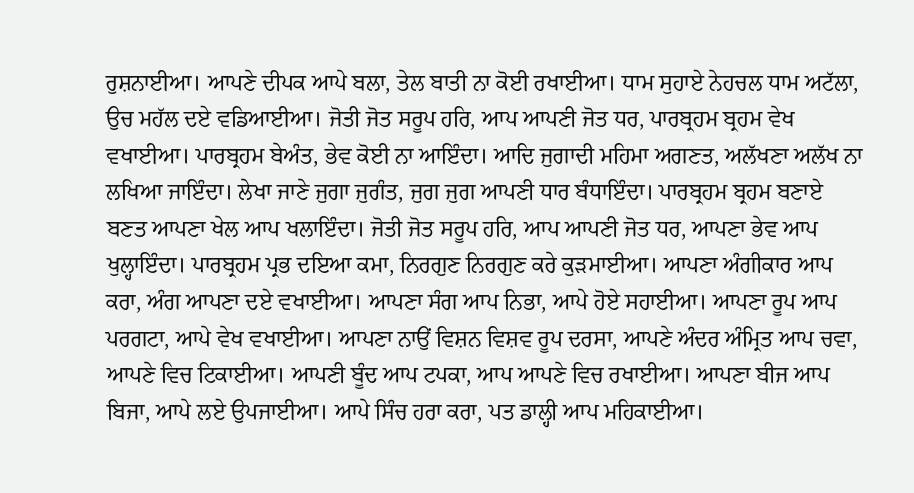ਰੁਸ਼ਨਾਈਆ। ਆਪਣੇ ਦੀਪਕ ਆਪੇ ਬਲਾ, ਤੇਲ ਬਾਤੀ ਨਾ ਕੋਈ ਰਖਾਈਆ। ਧਾਮ ਸੁਹਾਏ ਨੇਹਚਲ ਧਾਮ ਅਟੱਲਾ, ਉਚ ਮਹੱਲ ਦਏ ਵਡਿਆਈਆ। ਜੋਤੀ ਜੋਤ ਸਰੂਪ ਹਰਿ, ਆਪ ਆਪਣੀ ਜੋਤ ਧਰ, ਪਾਰਬ੍ਰਹਮ ਬ੍ਰਹਮ ਵੇਖ ਵਖਾਈਆ। ਪਾਰਬ੍ਰਹਮ ਬੇਅੰਤ, ਭੇਵ ਕੋਈ ਨਾ ਆਇੰਦਾ। ਆਦਿ ਜੁਗਾਦੀ ਮਹਿਮਾ ਅਗਣਤ, ਅਲੱਖਣਾ ਅਲੱਖ ਨਾ ਲਖਿਆ ਜਾਇੰਦਾ। ਲੇਖਾ ਜਾਣੇ ਜੁਗਾ ਜੁਗੰਤ, ਜੁਗ ਜੁਗ ਆਪਣੀ ਧਾਰ ਬੰਧਾਇੰਦਾ। ਪਾਰਬ੍ਰਹਮ ਬ੍ਰਹਮ ਬਣਾਏ ਬਣਤ ਆਪਣਾ ਖੇਲ ਆਪ ਖਲਾਇੰਦਾ। ਜੋਤੀ ਜੋਤ ਸਰੂਪ ਹਰਿ, ਆਪ ਆਪਣੀ ਜੋਤ ਧਰ, ਆਪਣਾ ਭੇਵ ਆਪ ਖੁਲ੍ਹਾਇੰਦਾ। ਪਾਰਬ੍ਰਹਮ ਪ੍ਰਭ ਦਇਆ ਕਮਾ, ਨਿਰਗੁਣ ਨਿਰਗੁਣ ਕਰੇ ਕੁੜਮਾਈਆ। ਆਪਣਾ ਅੰਗੀਕਾਰ ਆਪ ਕਰਾ, ਅੰਗ ਆਪਣਾ ਦਏ ਵਖਾਈਆ। ਆਪਣਾ ਸੰਗ ਆਪ ਨਿਭਾ, ਆਪੇ ਹੋਏ ਸਹਾਈਆ। ਆਪਣਾ ਰੂਪ ਆਪ ਪਰਗਟਾ, ਆਪੇ ਵੇਖ ਵਖਾਈਆ। ਆਪਣਾ ਨਾਉਂ ਵਿਸ਼ਨ ਵਿਸ਼ਵ ਰੂਪ ਦਰਸਾ, ਆਪਣੇ ਅੰਦਰ ਅੰਮ੍ਰਿਤ ਆਪ ਚਵਾ, ਆਪਣੇ ਵਿਚ ਟਿਕਾਈਆ। ਆਪਣੀ ਬੂੰਦ ਆਪ ਟਪਕਾ, ਆਪ ਆਪਣੇ ਵਿਚ ਰਖਾਈਆ। ਆਪਣਾ ਬੀਜ ਆਪ ਬਿਜਾ, ਆਪੇ ਲਏ ਉਪਜਾਈਆ। ਆਪੇ ਸਿੰਚ ਹਰਾ ਕਰਾ, ਪਤ ਡਾਲ੍ਹੀ ਆਪ ਮਹਿਕਾਈਆ।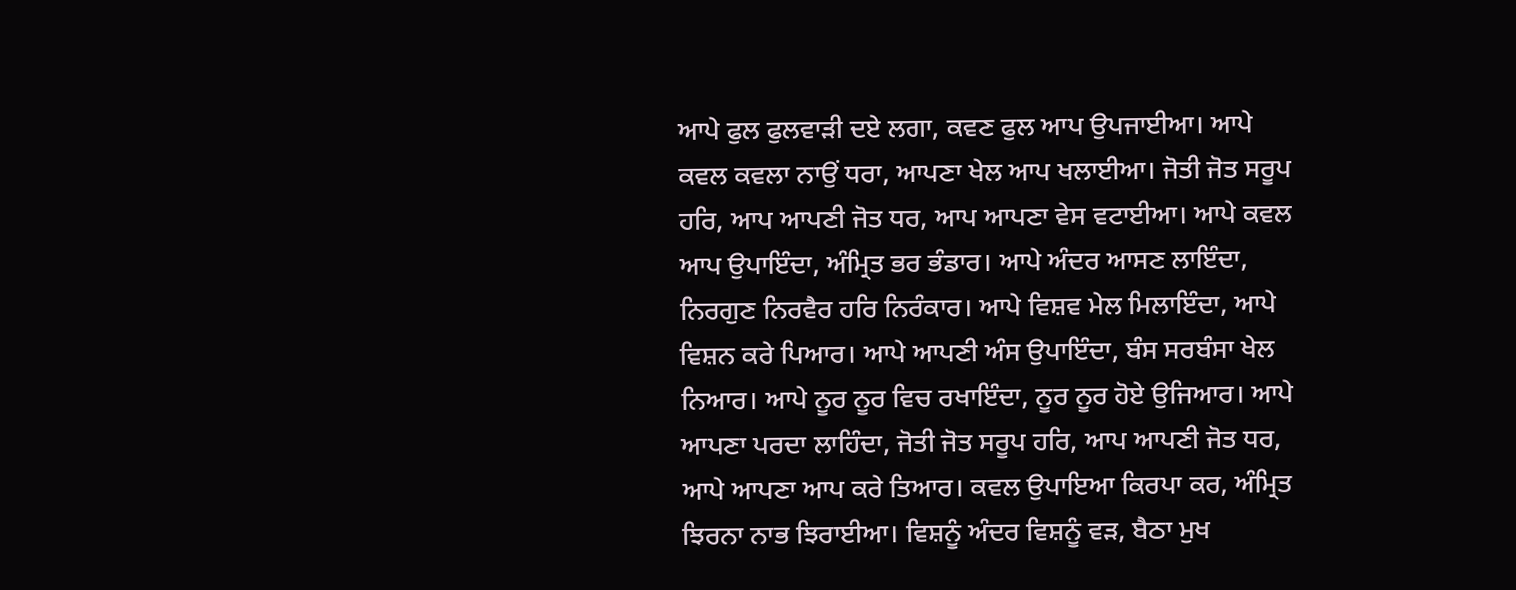ਆਪੇ ਫੁਲ ਫੁਲਵਾੜੀ ਦਏ ਲਗਾ, ਕਵਣ ਫੁਲ ਆਪ ਉਪਜਾਈਆ। ਆਪੇ ਕਵਲ ਕਵਲਾ ਨਾਉਂ ਧਰਾ, ਆਪਣਾ ਖੇਲ ਆਪ ਖਲਾਈਆ। ਜੋਤੀ ਜੋਤ ਸਰੂਪ ਹਰਿ, ਆਪ ਆਪਣੀ ਜੋਤ ਧਰ, ਆਪ ਆਪਣਾ ਵੇਸ ਵਟਾਈਆ। ਆਪੇ ਕਵਲ ਆਪ ਉਪਾਇੰਦਾ, ਅੰਮ੍ਰਿਤ ਭਰ ਭੰਡਾਰ। ਆਪੇ ਅੰਦਰ ਆਸਣ ਲਾਇੰਦਾ, ਨਿਰਗੁਣ ਨਿਰਵੈਰ ਹਰਿ ਨਿਰੰਕਾਰ। ਆਪੇ ਵਿਸ਼ਵ ਮੇਲ ਮਿਲਾਇੰਦਾ, ਆਪੇ ਵਿਸ਼ਨ ਕਰੇ ਪਿਆਰ। ਆਪੇ ਆਪਣੀ ਅੰਸ ਉਪਾਇੰਦਾ, ਬੰਸ ਸਰਬੰਸਾ ਖੇਲ ਨਿਆਰ। ਆਪੇ ਨੂਰ ਨੂਰ ਵਿਚ ਰਖਾਇੰਦਾ, ਨੂਰ ਨੂਰ ਹੋਏ ਉਜਿਆਰ। ਆਪੇ ਆਪਣਾ ਪਰਦਾ ਲਾਹਿੰਦਾ, ਜੋਤੀ ਜੋਤ ਸਰੂਪ ਹਰਿ, ਆਪ ਆਪਣੀ ਜੋਤ ਧਰ, ਆਪੇ ਆਪਣਾ ਆਪ ਕਰੇ ਤਿਆਰ। ਕਵਲ ਉਪਾਇਆ ਕਿਰਪਾ ਕਰ, ਅੰਮ੍ਰਿਤ ਝਿਰਨਾ ਨਾਭ ਝਿਰਾਈਆ। ਵਿਸ਼ਨੂੰ ਅੰਦਰ ਵਿਸ਼ਨੂੰ ਵੜ, ਬੈਠਾ ਮੁਖ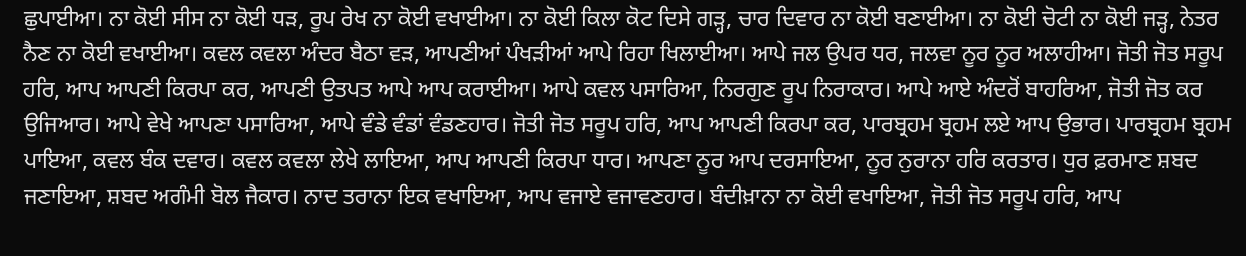ਛੁਪਾਈਆ। ਨਾ ਕੋਈ ਸੀਸ ਨਾ ਕੋਈ ਧੜ, ਰੂਪ ਰੇਖ ਨਾ ਕੋਈ ਵਖਾਈਆ। ਨਾ ਕੋਈ ਕਿਲਾ ਕੋਟ ਦਿਸੇ ਗੜ੍ਹ, ਚਾਰ ਦਿਵਾਰ ਨਾ ਕੋਈ ਬਣਾਈਆ। ਨਾ ਕੋਈ ਚੋਟੀ ਨਾ ਕੋਈ ਜੜ੍ਹ, ਨੇਤਰ ਨੈਣ ਨਾ ਕੋਈ ਵਖਾਈਆ। ਕਵਲ ਕਵਲਾ ਅੰਦਰ ਬੈਠਾ ਵੜ, ਆਪਣੀਆਂ ਪੰਖੜੀਆਂ ਆਪੇ ਰਿਹਾ ਖਿਲਾਈਆ। ਆਪੇ ਜਲ ਉਪਰ ਧਰ, ਜਲਵਾ ਨੂਰ ਨੂਰ ਅਲਾਹੀਆ। ਜੋਤੀ ਜੋਤ ਸਰੂਪ ਹਰਿ, ਆਪ ਆਪਣੀ ਕਿਰਪਾ ਕਰ, ਆਪਣੀ ਉਤਪਤ ਆਪੇ ਆਪ ਕਰਾਈਆ। ਆਪੇ ਕਵਲ ਪਸਾਰਿਆ, ਨਿਰਗੁਣ ਰੂਪ ਨਿਰਾਕਾਰ। ਆਪੇ ਆਏ ਅੰਦਰੋਂ ਬਾਹਰਿਆ, ਜੋਤੀ ਜੋਤ ਕਰ ਉਜਿਆਰ। ਆਪੇ ਵੇਖੇ ਆਪਣਾ ਪਸਾਰਿਆ, ਆਪੇ ਵੰਡੇ ਵੰਡਾਂ ਵੰਡਣਹਾਰ। ਜੋਤੀ ਜੋਤ ਸਰੂਪ ਹਰਿ, ਆਪ ਆਪਣੀ ਕਿਰਪਾ ਕਰ, ਪਾਰਬ੍ਰਹਮ ਬ੍ਰਹਮ ਲਏ ਆਪ ਉਭਾਰ। ਪਾਰਬ੍ਰਹਮ ਬ੍ਰਹਮ ਪਾਇਆ, ਕਵਲ ਬੰਕ ਦਵਾਰ। ਕਵਲ ਕਵਲਾ ਲੇਖੇ ਲਾਇਆ, ਆਪ ਆਪਣੀ ਕਿਰਪਾ ਧਾਰ। ਆਪਣਾ ਨੂਰ ਆਪ ਦਰਸਾਇਆ, ਨੂਰ ਨੁਰਾਨਾ ਹਰਿ ਕਰਤਾਰ। ਧੁਰ ਫ਼ਰਮਾਣ ਸ਼ਬਦ ਜਣਾਇਆ, ਸ਼ਬਦ ਅਗੰਮੀ ਬੋਲ ਜੈਕਾਰ। ਨਾਦ ਤਰਾਨਾ ਇਕ ਵਖਾਇਆ, ਆਪ ਵਜਾਏ ਵਜਾਵਣਹਾਰ। ਬੰਦੀਖ਼ਾਨਾ ਨਾ ਕੋਈ ਵਖਾਇਆ, ਜੋਤੀ ਜੋਤ ਸਰੂਪ ਹਰਿ, ਆਪ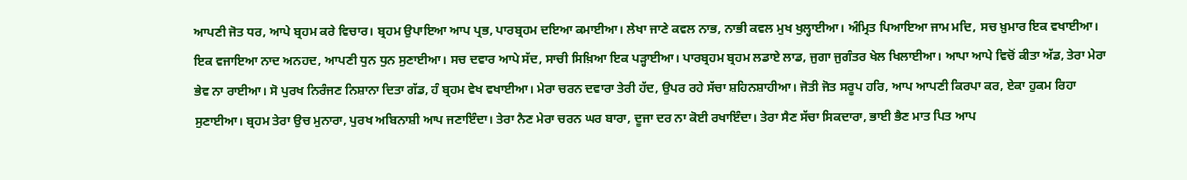ਆਪਣੀ ਜੋਤ ਧਰ, ਆਪੇ ਬ੍ਰਹਮ ਕਰੇ ਵਿਚਾਰ। ਬ੍ਰਹਮ ਉਪਾਇਆ ਆਪ ਪ੍ਰਭ, ਪਾਰਬ੍ਰਹਮ ਦਇਆ ਕਮਾਈਆ। ਲੇਖਾ ਜਾਣੇ ਕਵਲ ਨਾਭ, ਨਾਭੀ ਕਵਲ ਮੁਖ ਖੁਲ੍ਹਾਈਆ। ਅੰਮ੍ਰਿਤ ਪਿਆਇਆ ਜਾਮ ਮਦਿ, ਸਚ ਖ਼ੁਮਾਰ ਇਕ ਵਖਾਈਆ। ਇਕ ਵਜਾਇਆ ਨਾਦ ਅਨਹਦ, ਆਪਣੀ ਧੁਨ ਧੁਨ ਸੁਣਾਈਆ। ਸਚ ਦਵਾਰ ਆਪੇ ਸੱਦ, ਸਾਚੀ ਸਿਖ਼ਿਆ ਇਕ ਪੜ੍ਹਾਈਆ। ਪਾਰਬ੍ਰਹਮ ਬ੍ਰਹਮ ਲਡਾਏ ਲਾਡ, ਜੁਗਾ ਜੁਗੰਤਰ ਖੇਲ ਖਿਲਾਈਆ। ਆਪਾ ਆਪੇ ਵਿਚੋਂ ਕੀਤਾ ਅੱਡ, ਤੇਰਾ ਮੇਰਾ ਭੇਵ ਨਾ ਰਾਈਆ। ਸੋ ਪੁਰਖ ਨਿਰੰਜਣ ਨਿਸ਼ਾਨਾ ਦਿਤਾ ਗੱਡ, ਹੰ ਬ੍ਰਹਮ ਵੇਖ ਵਖਾਈਆ। ਮੇਰਾ ਚਰਨ ਦਵਾਰਾ ਤੇਰੀ ਹੱਦ, ਉਪਰ ਰਹੇ ਸੱਚਾ ਸ਼ਹਿਨਸ਼ਾਹੀਆ। ਜੋਤੀ ਜੋਤ ਸਰੂਪ ਹਰਿ, ਆਪ ਆਪਣੀ ਕਿਰਪਾ ਕਰ, ਏਕਾ ਹੁਕਮ ਰਿਹਾ ਸੁਣਾਈਆ। ਬ੍ਰਹਮ ਤੇਰਾ ਉਚ ਮੁਨਾਰਾ, ਪੁਰਖ ਅਬਿਨਾਸ਼ੀ ਆਪ ਜਣਾਇੰਦਾ। ਤੇਰਾ ਨੈਣ ਮੇਰਾ ਚਰਨ ਘਰ ਬਾਰਾ, ਦੂਜਾ ਦਰ ਨਾ ਕੋਈ ਰਖਾਇੰਦਾ। ਤੇਰਾ ਸੈਣ ਸੱਚਾ ਸਿਕਦਾਰਾ, ਭਾਈ ਭੈਣ ਮਾਤ ਪਿਤ ਆਪ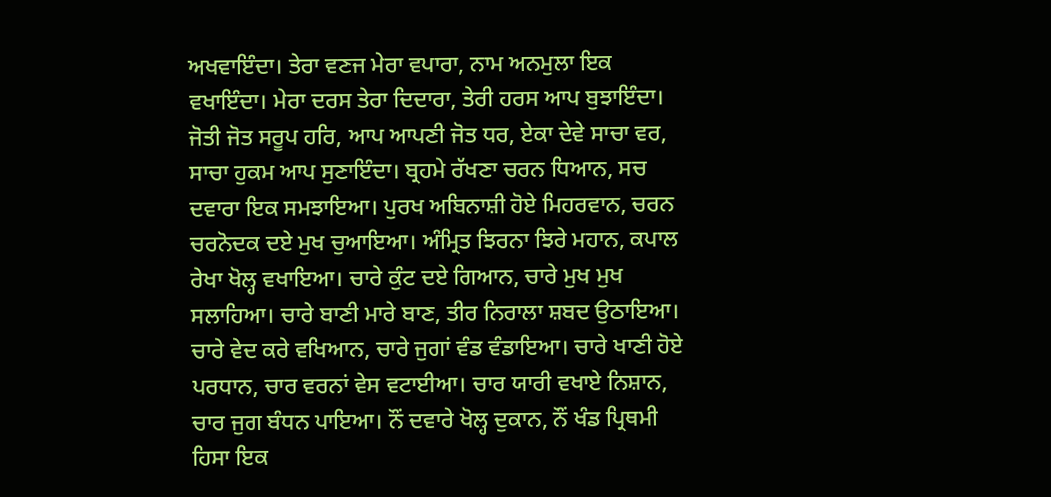ਅਖਵਾਇੰਦਾ। ਤੇਰਾ ਵਣਜ ਮੇਰਾ ਵਪਾਰਾ, ਨਾਮ ਅਨਮੁਲਾ ਇਕ ਵਖਾਇੰਦਾ। ਮੇਰਾ ਦਰਸ ਤੇਰਾ ਦਿਦਾਰਾ, ਤੇਰੀ ਹਰਸ ਆਪ ਬੁਝਾਇੰਦਾ। ਜੋਤੀ ਜੋਤ ਸਰੂਪ ਹਰਿ, ਆਪ ਆਪਣੀ ਜੋਤ ਧਰ, ਏਕਾ ਦੇਵੇ ਸਾਚਾ ਵਰ, ਸਾਚਾ ਹੁਕਮ ਆਪ ਸੁਣਾਇੰਦਾ। ਬ੍ਰਹਮੇ ਰੱਖਣਾ ਚਰਨ ਧਿਆਨ, ਸਚ ਦਵਾਰਾ ਇਕ ਸਮਝਾਇਆ। ਪੁਰਖ ਅਬਿਨਾਸ਼ੀ ਹੋਏ ਮਿਹਰਵਾਨ, ਚਰਨ ਚਰਨੋਦਕ ਦਏ ਮੁਖ ਚੁਆਇਆ। ਅੰਮ੍ਰਿਤ ਝਿਰਨਾ ਝਿਰੇ ਮਹਾਨ, ਕਪਾਲ ਰੇਖਾ ਖੋਲ੍ਹ ਵਖਾਇਆ। ਚਾਰੇ ਕੁੰਟ ਦਏ ਗਿਆਨ, ਚਾਰੇ ਮੁਖ ਮੁਖ ਸਲਾਹਿਆ। ਚਾਰੇ ਬਾਣੀ ਮਾਰੇ ਬਾਣ, ਤੀਰ ਨਿਰਾਲਾ ਸ਼ਬਦ ਉਠਾਇਆ। ਚਾਰੇ ਵੇਦ ਕਰੇ ਵਖਿਆਨ, ਚਾਰੇ ਜੁਗਾਂ ਵੰਡ ਵੰਡਾਇਆ। ਚਾਰੇ ਖਾਣੀ ਹੋਏ ਪਰਧਾਨ, ਚਾਰ ਵਰਨਾਂ ਵੇਸ ਵਟਾਈਆ। ਚਾਰ ਯਾਰੀ ਵਖਾਏ ਨਿਸ਼ਾਨ, ਚਾਰ ਜੁਗ ਬੰਧਨ ਪਾਇਆ। ਨੌਂ ਦਵਾਰੇ ਖੋਲ੍ਹ ਦੁਕਾਨ, ਨੌਂ ਖੰਡ ਪ੍ਰਿਥਮੀ ਹਿਸਾ ਇਕ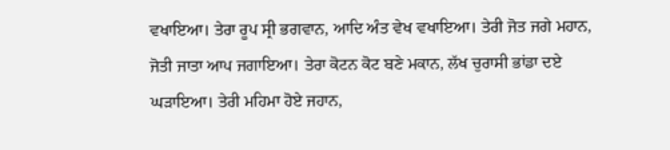ਵਖਾਇਆ। ਤੇਰਾ ਰੂਪ ਸ੍ਰੀ ਭਗਵਾਨ, ਆਦਿ ਅੰਤ ਵੇਖ ਵਖਾਇਆ। ਤੇਰੀ ਜੋਤ ਜਗੇ ਮਹਾਨ, ਜੋਤੀ ਜਾਤਾ ਆਪ ਜਗਾਇਆ। ਤੇਰਾ ਕੋਟਨ ਕੋਟ ਬਣੇ ਮਕਾਨ, ਲੱਖ ਚੁਰਾਸੀ ਭਾਂਡਾ ਦਏ ਘੜਾਇਆ। ਤੇਰੀ ਮਹਿਮਾ ਹੋਏ ਜਹਾਨ,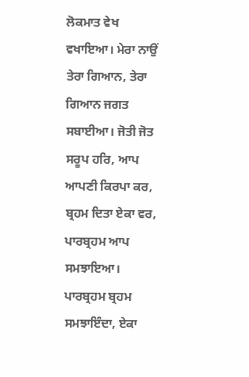ਲੋਕਮਾਤ ਵੇਖ ਵਖਾਇਆ। ਮੇਰਾ ਨਾਉਂ ਤੇਰਾ ਗਿਆਨ, ਤੇਰਾ ਗਿਆਨ ਜਗਤ ਸਬਾਈਆ। ਜੋਤੀ ਜੋਤ ਸਰੂਪ ਹਰਿ, ਆਪ ਆਪਣੀ ਕਿਰਪਾ ਕਰ, ਬ੍ਰਹਮ ਦਿਤਾ ਏਕਾ ਵਰ, ਪਾਰਬ੍ਰਹਮ ਆਪ ਸਮਝਾਇਆ। ਪਾਰਬ੍ਰਹਮ ਬ੍ਰਹਮ ਸਮਝਾਇੰਦਾ, ਏਕਾ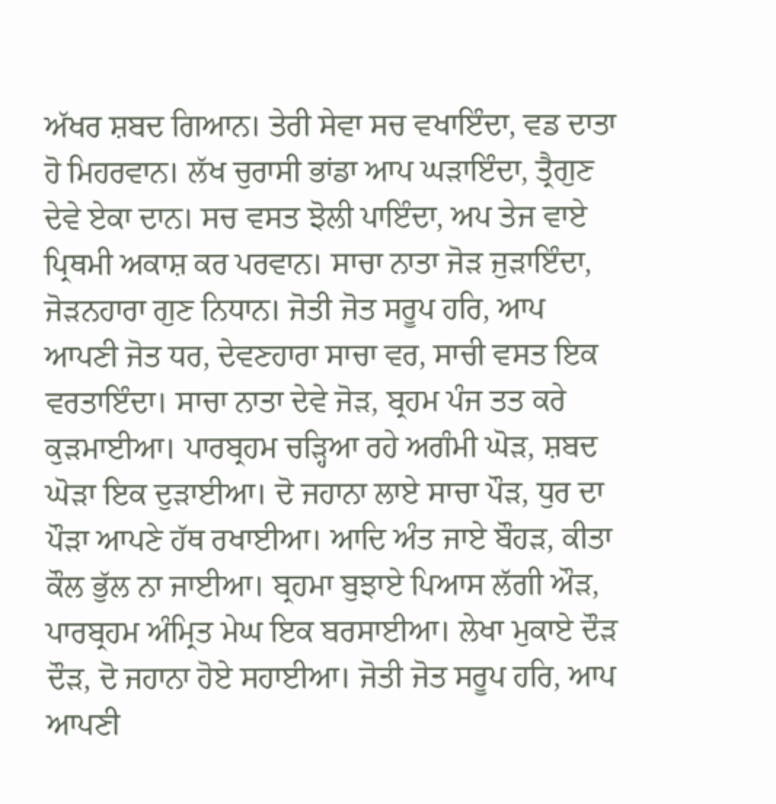ਅੱਖਰ ਸ਼ਬਦ ਗਿਆਨ। ਤੇਰੀ ਸੇਵਾ ਸਚ ਵਖਾਇੰਦਾ, ਵਡ ਦਾਤਾ ਹੋ ਮਿਹਰਵਾਨ। ਲੱਖ ਚੁਰਾਸੀ ਭਾਂਡਾ ਆਪ ਘੜਾਇੰਦਾ, ਤ੍ਰੈਗੁਣ ਦੇਵੇ ਏਕਾ ਦਾਨ। ਸਚ ਵਸਤ ਝੋਲੀ ਪਾਇੰਦਾ, ਅਪ ਤੇਜ ਵਾਏ ਪ੍ਰਿਥਮੀ ਅਕਾਸ਼ ਕਰ ਪਰਵਾਨ। ਸਾਚਾ ਨਾਤਾ ਜੋੜ ਜੁੜਾਇੰਦਾ, ਜੋੜਨਹਾਰਾ ਗੁਣ ਨਿਧਾਨ। ਜੋਤੀ ਜੋਤ ਸਰੂਪ ਹਰਿ, ਆਪ ਆਪਣੀ ਜੋਤ ਧਰ, ਦੇਵਣਹਾਰਾ ਸਾਚਾ ਵਰ, ਸਾਚੀ ਵਸਤ ਇਕ ਵਰਤਾਇੰਦਾ। ਸਾਚਾ ਨਾਤਾ ਦੇਵੇ ਜੋੜ, ਬ੍ਰਹਮ ਪੰਜ ਤਤ ਕਰੇ ਕੁੜਮਾਈਆ। ਪਾਰਬ੍ਰਹਮ ਚੜ੍ਹਿਆ ਰਹੇ ਅਗੰਮੀ ਘੋੜ, ਸ਼ਬਦ ਘੋੜਾ ਇਕ ਦੁੜਾਈਆ। ਦੋ ਜਹਾਨਾ ਲਾਏ ਸਾਚਾ ਪੌੜ, ਧੁਰ ਦਾ ਪੌੜਾ ਆਪਣੇ ਹੱਥ ਰਖਾਈਆ। ਆਦਿ ਅੰਤ ਜਾਏ ਬੌਹੜ, ਕੀਤਾ ਕੌਲ ਭੁੱਲ ਨਾ ਜਾਈਆ। ਬ੍ਰਹਮਾ ਬੁਝਾਏ ਪਿਆਸ ਲੱਗੀ ਔੜ, ਪਾਰਬ੍ਰਹਮ ਅੰਮ੍ਰਿਤ ਮੇਘ ਇਕ ਬਰਸਾਈਆ। ਲੇਖਾ ਮੁਕਾਏ ਦੌੜ ਦੌੜ, ਦੋ ਜਹਾਨਾ ਹੋਏ ਸਹਾਈਆ। ਜੋਤੀ ਜੋਤ ਸਰੂਪ ਹਰਿ, ਆਪ ਆਪਣੀ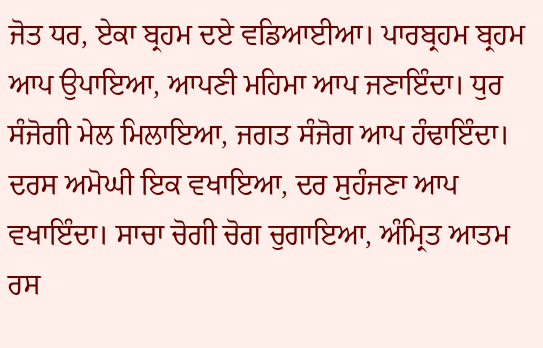ਜੋਤ ਧਰ, ਏਕਾ ਬ੍ਰਹਮ ਦਏ ਵਡਿਆਈਆ। ਪਾਰਬ੍ਰਹਮ ਬ੍ਰਹਮ ਆਪ ਉਪਾਇਆ, ਆਪਣੀ ਮਹਿਮਾ ਆਪ ਜਣਾਇੰਦਾ। ਧੁਰ ਸੰਜੋਗੀ ਮੇਲ ਮਿਲਾਇਆ, ਜਗਤ ਸੰਜੋਗ ਆਪ ਹੰਢਾਇੰਦਾ। ਦਰਸ ਅਮੋਘੀ ਇਕ ਵਖਾਇਆ, ਦਰ ਸੁਹੰਜਣਾ ਆਪ ਵਖਾਇੰਦਾ। ਸਾਚਾ ਚੋਗੀ ਚੋਗ ਚੁਗਾਇਆ, ਅੰਮ੍ਰਿਤ ਆਤਮ ਰਸ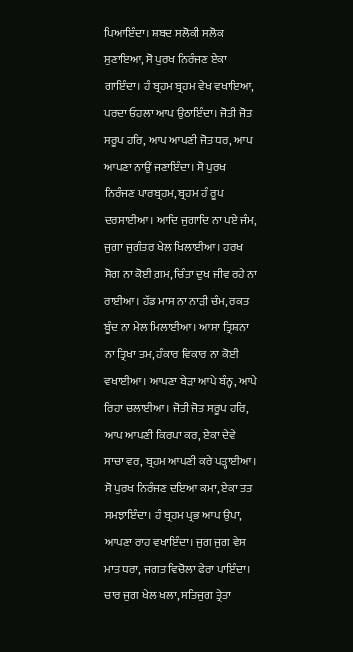ਪਿਆਇੰਦਾ। ਸ਼ਬਦ ਸਲੋਕੀ ਸਲੋਕ ਸੁਣਾਇਆ, ਸੋ ਪੁਰਖ ਨਿਰੰਜਣ ਏਕਾ ਗਾਇੰਦਾ। ਹੰ ਬ੍ਰਹਮ ਬ੍ਰਹਮ ਵੇਖ ਵਖਾਇਆ, ਪਰਦਾ ਓਹਲਾ ਆਪ ਉਠਾਇੰਦਾ। ਜੋਤੀ ਜੋਤ ਸਰੂਪ ਹਰਿ, ਆਪ ਆਪਣੀ ਜੋਤ ਧਰ, ਆਪ ਆਪਣਾ ਨਾਉਂ ਜਣਾਇੰਦਾ। ਸੋ ਪੁਰਖ ਨਿਰੰਜਣ ਪਾਰਬ੍ਰਹਮ, ਬ੍ਰਹਮ ਹੰ ਰੂਪ ਦਰਸਾਈਆ। ਆਦਿ ਜੁਗਾਦਿ ਨਾ ਪਏ ਜੰਮ, ਜੁਗਾ ਜੁਗੰਤਰ ਖੇਲ ਖਿਲਾਈਆ। ਹਰਖ ਸੋਗ ਨਾ ਕੋਈ ਗ਼ਮ, ਚਿੰਤਾ ਦੁਖ ਜੀਵ ਰਹੇ ਨਾ ਰਾਈਆ। ਹੱਡ ਮਾਸ ਨਾ ਨਾੜੀ ਚੰਮ, ਰਕਤ ਬੂੰਦ ਨਾ ਮੇਲ ਮਿਲਾਈਆ। ਆਸਾ ਤ੍ਰਿਸ਼ਨਾ ਨਾ ਤ੍ਰਿਖਾ ਤਮ, ਹੰਕਾਰ ਵਿਕਾਰ ਨਾ ਕੋਈ ਵਖਾਈਆ। ਆਪਣਾ ਬੇੜਾ ਆਪੇ ਬੰਨ੍ਹ, ਆਪੇ ਰਿਹਾ ਚਲਾਈਆ। ਜੋਤੀ ਜੋਤ ਸਰੂਪ ਹਰਿ, ਆਪ ਆਪਣੀ ਕਿਰਪਾ ਕਰ, ਏਕਾ ਦੇਵੇ ਸਾਚਾ ਵਰ, ਬ੍ਰਹਮ ਆਪਣੀ ਕਰੇ ਪੜ੍ਹਾਈਆ। ਸੋ ਪੁਰਖ ਨਿਰੰਜਣ ਦਇਆ ਕਮਾ, ਏਕਾ ਤਤ ਸਮਝਾਇੰਦਾ। ਹੰ ਬ੍ਰਹਮ ਪ੍ਰਭ ਆਪ ਉਪਾ, ਆਪਣਾ ਰਾਹ ਵਖਾਇੰਦਾ। ਜੁਗ ਜੁਗ ਵੇਸ ਮਾਤ ਧਰਾ, ਜਗਤ ਵਿਚੋਲਾ ਫੇਰਾ ਪਾਇੰਦਾ। ਚਾਰ ਜੁਗ ਖੇਲ ਖਲਾ, ਸਤਿਜੁਗ ਤ੍ਰੇਤਾ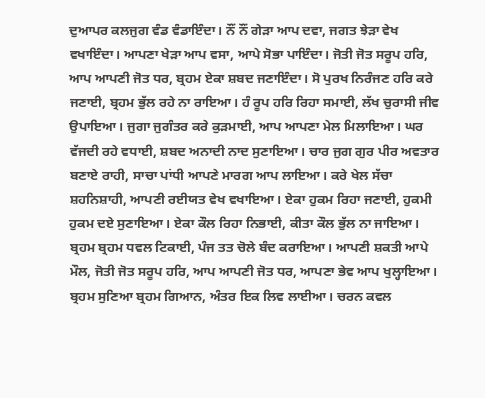ਦੁਆਪਰ ਕਲਜੁਗ ਵੰਡ ਵੰਡਾਇੰਦਾ। ਨੌਂ ਨੌਂ ਗੇੜਾ ਆਪ ਦਵਾ, ਜਗਤ ਝੇੜਾ ਵੇਖ ਵਖਾਇੰਦਾ। ਆਪਣਾ ਖੇੜਾ ਆਪ ਵਸਾ, ਆਪੇ ਸੋਭਾ ਪਾਇੰਦਾ। ਜੋਤੀ ਜੋਤ ਸਰੂਪ ਹਰਿ, ਆਪ ਆਪਣੀ ਜੋਤ ਧਰ, ਬ੍ਰਹਮ ਏਕਾ ਸ਼ਬਦ ਜਣਾਇੰਦਾ। ਸੋ ਪੁਰਖ ਨਿਰੰਜਣ ਹਰਿ ਕਰੇ ਜਣਾਈ, ਬ੍ਰਹਮ ਭੁੱਲ ਰਹੇ ਨਾ ਰਾਇਆ। ਹੰ ਰੂਪ ਹਰਿ ਰਿਹਾ ਸਮਾਈ, ਲੱਖ ਚੁਰਾਸੀ ਜੀਵ ਉਪਾਇਆ। ਜੁਗਾ ਜੁਗੰਤਰ ਕਰੇ ਕੁੜਮਾਈ, ਆਪ ਆਪਣਾ ਮੇਲ ਮਿਲਾਇਆ। ਘਰ ਵੱਜਦੀ ਰਹੇ ਵਧਾਈ, ਸ਼ਬਦ ਅਨਾਦੀ ਨਾਦ ਸੁਣਾਇਆ। ਚਾਰ ਜੁਗ ਗੁਰ ਪੀਰ ਅਵਤਾਰ ਬਣਾਏ ਰਾਹੀ, ਸਾਚਾ ਪਾਂਧੀ ਆਪਣੇ ਮਾਰਗ ਆਪ ਲਾਇਆ। ਕਰੇ ਖੇਲ ਸੱਚਾ ਸ਼ਹਨਿਸ਼ਾਹੀ, ਆਪਣੀ ਰਈਯਤ ਵੇਖ ਵਖਾਇਆ। ਏਕਾ ਹੁਕਮ ਰਿਹਾ ਜਣਾਈ, ਹੁਕਮੀ ਹੁਕਮ ਦਏ ਸੁਣਾਇਆ। ਏਕਾ ਕੌਲ ਰਿਹਾ ਨਿਭਾਈ, ਕੀਤਾ ਕੌਲ ਭੁੱਲ ਨਾ ਜਾਇਆ। ਬ੍ਰਹਮ ਬ੍ਰਹਮ ਧਵਲ ਟਿਕਾਈ, ਪੰਜ ਤਤ ਚੋਲੇ ਬੰਦ ਕਰਾਇਆ। ਆਪਣੀ ਸ਼ਕਤੀ ਆਪੇ ਮੌਲ, ਜੋਤੀ ਜੋਤ ਸਰੂਪ ਹਰਿ, ਆਪ ਆਪਣੀ ਜੋਤ ਧਰ, ਆਪਣਾ ਭੇਵ ਆਪ ਖੁਲ੍ਹਾਇਆ। ਬ੍ਰਹਮ ਸੁਣਿਆ ਬ੍ਰਹਮ ਗਿਆਨ, ਅੰਤਰ ਇਕ ਲਿਵ ਲਾਈਆ। ਚਰਨ ਕਵਲ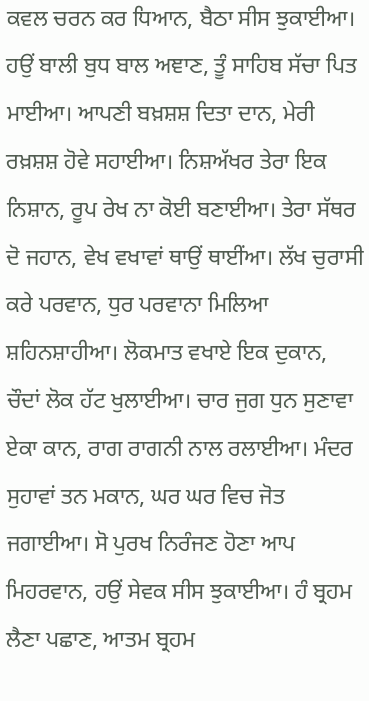ਕਵਲ ਚਰਨ ਕਰ ਧਿਆਨ, ਬੈਠਾ ਸੀਸ ਝੁਕਾਈਆ। ਹਉਂ ਬਾਲੀ ਬੁਧ ਬਾਲ ਅਞਾਣ, ਤੂੰ ਸਾਹਿਬ ਸੱਚਾ ਪਿਤ ਮਾਈਆ। ਆਪਣੀ ਬਖ਼ਸ਼ਸ਼ ਦਿਤਾ ਦਾਨ, ਮੇਰੀ ਰਖ਼ਸ਼ਸ਼ ਹੋਵੇ ਸਹਾਈਆ। ਨਿਸ਼ਅੱਖਰ ਤੇਰਾ ਇਕ ਨਿਸ਼ਾਨ, ਰੂਪ ਰੇਖ ਨਾ ਕੋਈ ਬਣਾਈਆ। ਤੇਰਾ ਸੱਥਰ ਦੋ ਜਹਾਨ, ਵੇਖ ਵਖਾਵਾਂ ਥਾਉਂ ਥਾਈਂਆ। ਲੱਖ ਚੁਰਾਸੀ ਕਰੇ ਪਰਵਾਨ, ਧੁਰ ਪਰਵਾਨਾ ਮਿਲਿਆ ਸ਼ਹਿਨਸ਼ਾਹੀਆ। ਲੋਕਮਾਤ ਵਖਾਏ ਇਕ ਦੁਕਾਨ, ਚੌਦਾਂ ਲੋਕ ਹੱਟ ਖੁਲਾਈਆ। ਚਾਰ ਜੁਗ ਧੁਨ ਸੁਣਾਵਾ ਏਕਾ ਕਾਨ, ਰਾਗ ਰਾਗਨੀ ਨਾਲ ਰਲਾਈਆ। ਮੰਦਰ ਸੁਹਾਵਾਂ ਤਨ ਮਕਾਨ, ਘਰ ਘਰ ਵਿਚ ਜੋਤ ਜਗਾਈਆ। ਸੋ ਪੁਰਖ ਨਿਰੰਜਣ ਹੋਣਾ ਆਪ ਮਿਹਰਵਾਨ, ਹਉਂ ਸੇਵਕ ਸੀਸ ਝੁਕਾਈਆ। ਹੰ ਬ੍ਰਹਮ ਲੈਣਾ ਪਛਾਣ, ਆਤਮ ਬ੍ਰਹਮ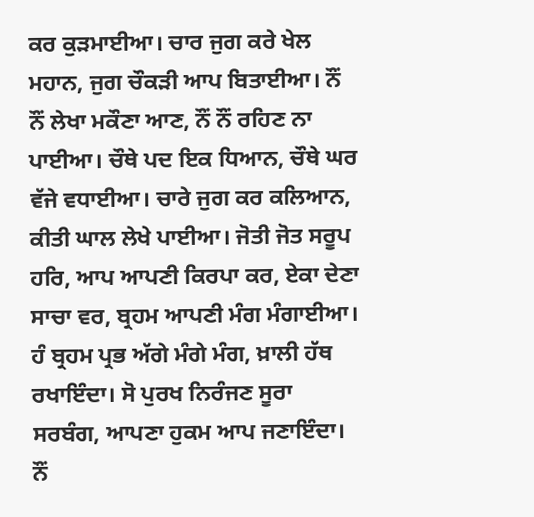ਕਰ ਕੁੜਮਾਈਆ। ਚਾਰ ਜੁਗ ਕਰੇ ਖੇਲ ਮਹਾਨ, ਜੁਗ ਚੌਕੜੀ ਆਪ ਬਿਤਾਈਆ। ਨੌਂ ਨੌਂ ਲੇਖਾ ਮਕੌਣਾ ਆਣ, ਨੌਂ ਨੌਂ ਰਹਿਣ ਨਾ ਪਾਈਆ। ਚੌਥੇ ਪਦ ਇਕ ਧਿਆਨ, ਚੌਥੇ ਘਰ ਵੱਜੇ ਵਧਾਈਆ। ਚਾਰੇ ਜੁਗ ਕਰ ਕਲਿਆਨ, ਕੀਤੀ ਘਾਲ ਲੇਖੇ ਪਾਈਆ। ਜੋਤੀ ਜੋਤ ਸਰੂਪ ਹਰਿ, ਆਪ ਆਪਣੀ ਕਿਰਪਾ ਕਰ, ਏਕਾ ਦੇਣਾ ਸਾਚਾ ਵਰ, ਬ੍ਰਹਮ ਆਪਣੀ ਮੰਗ ਮੰਗਾਈਆ। ਹੰ ਬ੍ਰਹਮ ਪ੍ਰਭ ਅੱਗੇ ਮੰਗੇ ਮੰਗ, ਖ਼ਾਲੀ ਹੱਥ ਰਖਾਇੰਦਾ। ਸੋ ਪੁਰਖ ਨਿਰੰਜਣ ਸੂਰਾ ਸਰਬੰਗ, ਆਪਣਾ ਹੁਕਮ ਆਪ ਜਣਾਇੰਦਾ। ਨੌਂ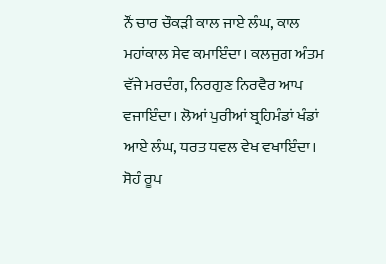ਨੌਂ ਚਾਰ ਚੌਕੜੀ ਕਾਲ ਜਾਏ ਲੰਘ, ਕਾਲ ਮਹਾਂਕਾਲ ਸੇਵ ਕਮਾਇੰਦਾ। ਕਲਜੁਗ ਅੰਤਮ ਵੱਜੇ ਮਰਦੰਗ, ਨਿਰਗੁਣ ਨਿਰਵੈਰ ਆਪ ਵਜਾਇੰਦਾ। ਲੋਆਂ ਪੁਰੀਆਂ ਬ੍ਰਹਿਮੰਡਾਂ ਖੰਡਾਂ ਆਏ ਲੰਘ, ਧਰਤ ਧਵਲ ਵੇਖ ਵਖਾਇੰਦਾ। ਸੋਹੰ ਰੂਪ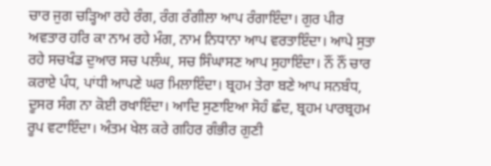ਚਾਰ ਜੁਗ ਚੜ੍ਹਿਆ ਰਹੇ ਰੰਗ, ਰੰਗ ਰੰਗੀਲਾ ਆਪ ਰੰਗਾਇੰਦਾ। ਗੁਰ ਪੀਰ ਅਵਤਾਰ ਹਰਿ ਕਾ ਨਾਮ ਰਹੇ ਮੰਗ, ਨਾਮ ਨਿਧਾਨਾ ਆਪ ਵਰਤਾਇੰਦਾ। ਆਪੇ ਸੁਤਾ ਰਹੇ ਸਚਖੰਡ ਦੁਆਰ ਸਚ ਪਲੰਘ, ਸਚ ਸਿੰਘਾਸਣ ਆਪ ਸੁਹਾਇੰਦਾ। ਨੌਂ ਨੌਂ ਚਾਰ ਕਰਾਏ ਪੰਧ, ਪਾਂਧੀ ਆਪਣੇ ਘਰ ਮਿਲਾਇੰਦਾ। ਬ੍ਰਹਮ ਤੇਰਾ ਬਣੇ ਆਪ ਸਨਬੰਧ, ਦੂਸਰ ਸੰਗ ਨਾ ਕੋਈ ਰਖਾਇੰਦਾ। ਆਦਿ ਸੁਣਾਇਆ ਸੋਹੰ ਛੰਦ, ਬ੍ਰਹਮ ਪਾਰਬ੍ਰਹਮ ਰੂਪ ਵਟਾਇੰਦਾ। ਅੰਤਮ ਖੇਲ ਕਰੇ ਗਹਿਰ ਗੰਭੀਰ ਗੁਣੀ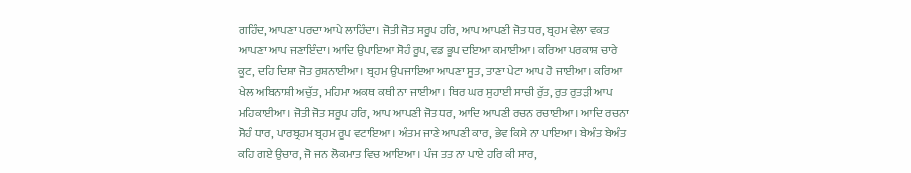ਗਹਿੰਦ, ਆਪਣਾ ਪਰਦਾ ਆਪੇ ਲਾਹਿੰਦਾ। ਜੋਤੀ ਜੋਤ ਸਰੂਪ ਹਰਿ, ਆਪ ਆਪਣੀ ਜੋਤ ਧਰ, ਬ੍ਰਹਮ ਵੇਲਾ ਵਕਤ ਆਪਣਾ ਆਪ ਜਣਾਇੰਦਾ। ਆਦਿ ਉਪਾਇਆ ਸੋਹੰ ਰੂਪ, ਵਡ ਭੂਪ ਦਇਆ ਕਮਾਈਆ। ਕਰਿਆ ਪਰਕਾਸ਼ ਚਾਰੇ ਕੂਟ, ਦਹਿ ਦਿਸ਼ਾ ਜੋਤ ਰੁਸ਼ਨਾਈਆ। ਬ੍ਰਹਮ ਉਪਜਾਇਆ ਆਪਣਾ ਸੂਤ, ਤਾਣਾ ਪੇਟਾ ਆਪ ਹੋ ਜਾਈਆ। ਕਰਿਆ ਖੇਲ ਅਬਿਨਾਸ਼ੀ ਅਚੁੱਤ, ਮਹਿਮਾ ਅਕਥ ਕਥੀ ਨਾ ਜਾਈਆ। ਥਿਰ ਘਰ ਸੁਹਾਈ ਸਾਚੀ ਰੁੱਤ, ਰੁਤ ਰੁਤੜੀ ਆਪ ਮਹਿਕਾਈਆ। ਜੋਤੀ ਜੋਤ ਸਰੂਪ ਹਰਿ, ਆਪ ਆਪਣੀ ਜੋਤ ਧਰ, ਆਦਿ ਆਪਣੀ ਰਚਨ ਰਚਾਈਆ। ਆਦਿ ਰਚਨਾ ਸੋਹੰ ਧਾਰ, ਪਾਰਬ੍ਰਹਮ ਬ੍ਰਹਮ ਰੂਪ ਵਟਾਇਆ। ਅੰਤਮ ਜਾਣੇ ਆਪਣੀ ਕਾਰ, ਭੇਵ ਕਿਸੇ ਨਾ ਪਾਇਆ। ਬੇਅੰਤ ਬੇਅੰਤ ਕਹਿ ਗਏ ਉਚਾਰ, ਜੋ ਜਨ ਲੋਕਮਾਤ ਵਿਚ ਆਇਆ। ਪੰਜ ਤਤ ਨਾ ਪਾਏ ਹਰਿ ਕੀ ਸਾਰ,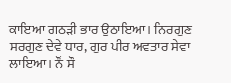ਕਾਇਆ ਗਠੜੀ ਭਾਰ ਉਠਾਇਆ। ਨਿਰਗੁਣ ਸਰਗੁਣ ਦੇਵੇ ਧਾਰ, ਗੁਰ ਪੀਰ ਅਵਤਾਰ ਸੇਵਾ ਲਾਇਆ। ਨੌਂ ਸੌ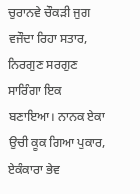ਚੁਰਾਨਵੇ ਚੌਕੜੀ ਜੁਗ ਵਜੌਦਾ ਰਿਹਾ ਸਤਾਰ, ਨਿਰਗੁਣ ਸਰਗੁਣ ਸਾਰਿੰਗਾ ਇਕ ਬਣਾਇਆ। ਨਾਨਕ ਏਕਾ ਉਚੀ ਕੂਕ ਗਿਆ ਪੁਕਾਰ, ਏਕੰਕਾਰਾ ਭੇਵ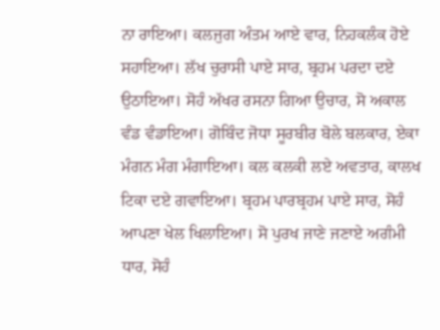ਨਾ ਰਾਇਆ। ਕਲਜੁਗ ਅੰਤਮ ਆਏ ਵਾਰ, ਨਿਹਕਲੰਕ ਹੋਏ ਸਹਾਇਆ। ਲੱਖ ਚੁਰਾਸੀ ਪਾਏ ਸਾਰ, ਬ੍ਰਹਮ ਪਰਦਾ ਦਏ ਉਠਾਇਆ। ਸੋਹੰ ਅੱਖਰ ਰਸਨਾ ਗਿਆ ਉਚਾਰ, ਸੋ ਅਕਾਲ ਵੰਡ ਵੰਡਾਇਆ। ਗੋਬਿੰਦ ਜੋਧਾ ਸੂਰਬੀਰ ਬੋਲੇ ਬਲਕਾਰ, ਏਕਾ ਮੰਗਨ ਮੰਗ ਮੰਗਾਇਆ। ਕਲ ਕਲਕੀ ਲਏ ਅਵਤਾਰ, ਕਾਲਖ ਟਿਕਾ ਦਏ ਗਵਾਇਆ। ਬ੍ਰਹਮ ਪਾਰਬ੍ਰਹਮ ਪਾਏ ਸਾਰ, ਸੋਹੰ ਆਪਣਾ ਖੇਲ ਖਿਲਾਇਆ। ਸੋ ਪੁਰਖ ਜਾਣੇ ਜਣਾਏ ਅਗੰਮੀ ਧਾਰ, ਸੋਹੰ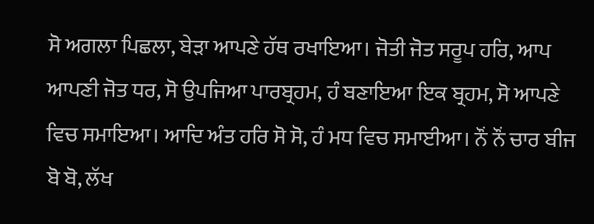ਸੋ ਅਗਲਾ ਪਿਛਲਾ, ਬੇੜਾ ਆਪਣੇ ਹੱਥ ਰਖਾਇਆ। ਜੋਤੀ ਜੋਤ ਸਰੂਪ ਹਰਿ, ਆਪ ਆਪਣੀ ਜੋਤ ਧਰ, ਸੋ ਉਪਜਿਆ ਪਾਰਬ੍ਰਹਮ, ਹੰ ਬਣਾਇਆ ਇਕ ਬ੍ਰਹਮ, ਸੋ ਆਪਣੇ ਵਿਚ ਸਮਾਇਆ। ਆਦਿ ਅੰਤ ਹਰਿ ਸੋ ਸੋ, ਹੰ ਮਧ ਵਿਚ ਸਮਾਈਆ। ਨੌਂ ਨੌਂ ਚਾਰ ਬੀਜ ਬੋ ਬੋ, ਲੱਖ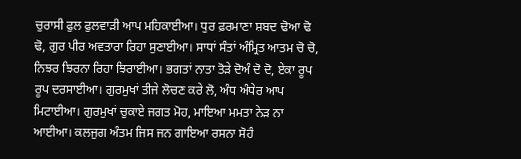ਚੁਰਾਸੀ ਫੁਲ ਫੁਲਵਾੜੀ ਆਪ ਮਹਿਕਾਈਆ। ਧੁਰ ਫ਼ਰਮਾਣਾ ਸ਼ਬਦ ਢੋਆ ਢੋ ਢੋ, ਗੁਰ ਪੀਰ ਅਵਤਾਰਾ ਰਿਹਾ ਸੁਣਾਈਆ। ਸਾਧਾਂ ਸੰਤਾਂ ਅੰਮ੍ਰਿਤ ਆਤਮ ਚੋ ਚੋ, ਨਿਝਰ ਝਿਰਨਾ ਰਿਹਾ ਝਿਰਾਈਆ। ਭਗਤਾਂ ਨਾਤਾ ਤੋੜੇ ਦੋਅੰ ਦੋ ਦੋ, ਏਕਾ ਰੂਪ ਰੂਪ ਦਰਸਾਈਆ। ਗੁਰਮੁਖਾਂ ਤੀਜੇ ਲੋਚਣ ਕਰੇ ਲੋ, ਅੰਧ ਅੰਧੇਰ ਆਪ ਮਿਟਾਈਆ। ਗੁਰਮੁਖਾਂ ਚੁਕਾਏ ਜਗਤ ਮੋਹ, ਮਾਇਆ ਮਮਤਾ ਨੇੜ ਨਾ ਆਈਆ। ਕਲਜੁਗ ਅੰਤਮ ਜਿਸ ਜਨ ਗਾਇਆ ਰਸਨਾ ਸੋਹੰ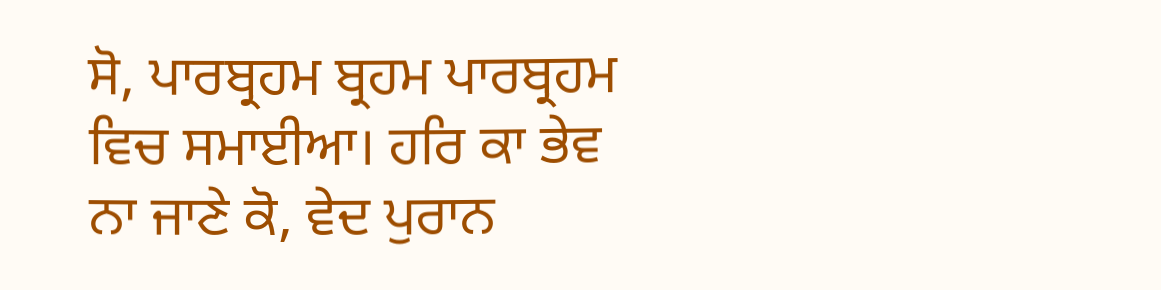ਸੋ, ਪਾਰਬ੍ਰਹਮ ਬ੍ਰਹਮ ਪਾਰਬ੍ਰਹਮ ਵਿਚ ਸਮਾਈਆ। ਹਰਿ ਕਾ ਭੇਵ ਨਾ ਜਾਣੇ ਕੋ, ਵੇਦ ਪੁਰਾਨ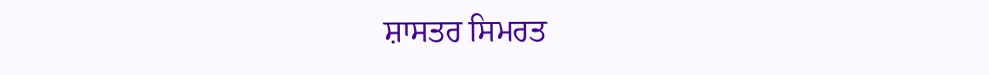ਸ਼ਾਸਤਰ ਸਿਮਰਤ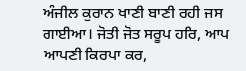ਅੰਜੀਲ ਕੁਰਾਨ ਖਾਣੀ ਬਾਣੀ ਰਹੀ ਜਸ ਗਾਈਆ। ਜੋਤੀ ਜੋਤ ਸਰੂਪ ਹਰਿ, ਆਪ ਆਪਣੀ ਕਿਰਪਾ ਕਰ,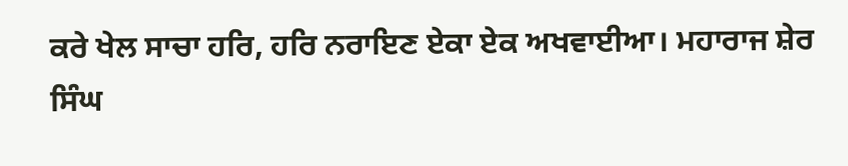ਕਰੇ ਖੇਲ ਸਾਚਾ ਹਰਿ, ਹਰਿ ਨਰਾਇਣ ਏਕਾ ਏਕ ਅਖਵਾਈਆ। ਮਹਾਰਾਜ ਸ਼ੇਰ ਸਿੰਘ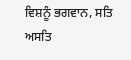ਵਿਸ਼ਨੂੰ ਭਗਵਾਨ, ਸਤਿ ਅਸਤਿ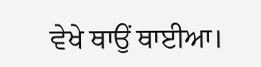ਵੇਖੇ ਥਾਉਂ ਥਾਈਆ।